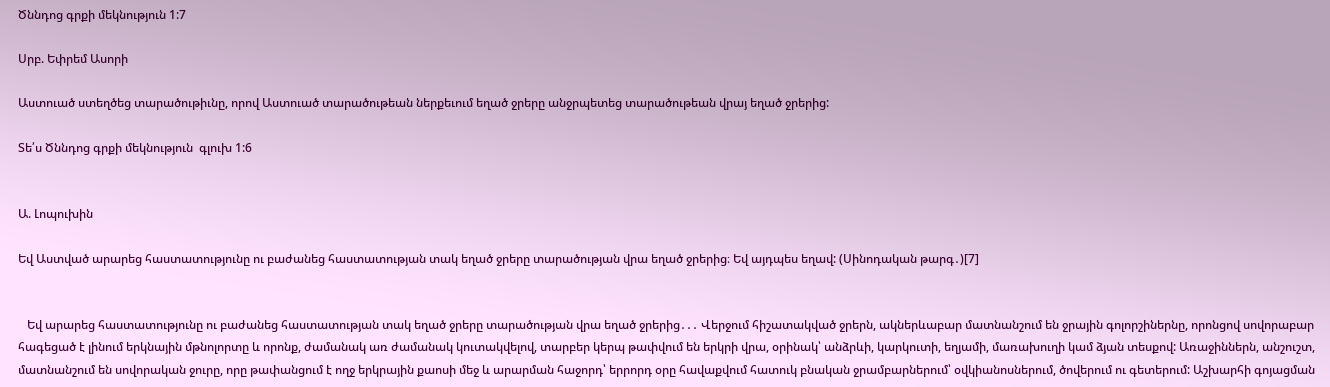Ծննդոց գրքի մեկնություն 1:7

Սրբ. Եփրեմ Ասորի

Աստուած ստեղծեց տարածութիւնը, որով Աստուած տարածութեան ներքեւում եղած ջրերը անջրպետեց տարածութեան վրայ եղած ջրերից:

Տե՛ս Ծննդոց գրքի մեկնություն  գլուխ 1:6


Ա. Լոպուխին

Եվ Աստված արարեց հաստատությունը ու բաժանեց հաստատության տակ եղած ջրերը տարածության վրա եղած ջրերից։ Եվ այդպես եղավ: (Սինոդական թարգ․)[7]


   Եվ արարեց հաստատությունը ու բաժանեց հաստատության տակ եղած ջրերը տարածության վրա եղած ջրերից․․․ Վերջում հիշատակված ջրերն, ակներևաբար մատնանշում են ջրային գոլորշիներնը, որոնցով սովորաբար հագեցած է լինում երկնային մթնոլորտը և որոնք, ժամանակ առ ժամանակ կուտակվելով, տարբեր կերպ թափվում են երկրի վրա, օրինակ՝ անձրևի, կարկուտի, եղյամի, մառախուղի կամ ձյան տեսքով: Առաջիններն, անշուշտ, մատնանշում են սովորական ջուրը, որը թափանցում է ողջ երկրային քաոսի մեջ և արարման հաջորդ՝ երրորդ օրը հավաքվում հատուկ բնական ջրամբարներում՝ օվկիանոսներում, ծովերում ու գետերում: Աշխարհի գոյացման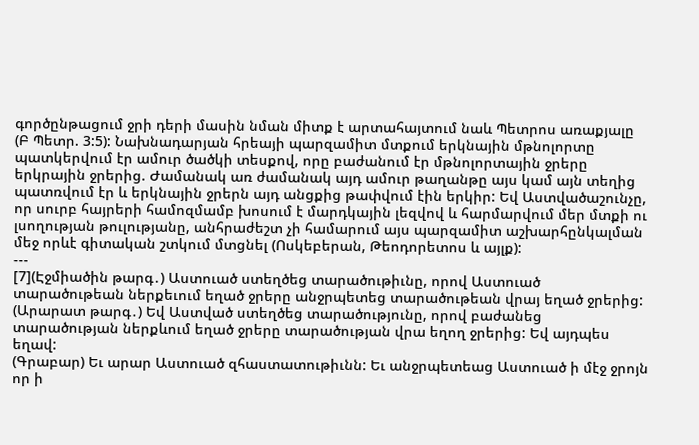գործընթացում ջրի դերի մասին նման միտք է արտահայտում նաև Պետրոս առաքյալը (Բ Պետր. 3:5): Նախնադարյան հրեայի պարզամիտ մտքում երկնային մթնոլորտը պատկերվում էր ամուր ծածկի տեսքով, որը բաժանում էր մթնոլորտային ջրերը երկրային ջրերից. Ժամանակ առ ժամանակ այդ ամուր թաղանթը այս կամ այն տեղից պատռվում էր և երկնային ջրերն այդ անցքից թափվում էին երկիր: Եվ Աստվածաշունչը, որ սուրբ հայրերի համոզմամբ խոսում է մարդկային լեզվով և հարմարվում մեր մտքի ու լսողության թուլությանը, անհրաժեշտ չի համարում այս պարզամիտ աշխարհընկալման մեջ որևէ գիտական շտկում մտցնել (Ոսկեբերան, Թեոդորետոս և այլք):
---
[7](Էջմիածին թարգ․) Աստուած ստեղծեց տարածութիւնը, որով Աստուած տարածութեան ներքեւում եղած ջրերը անջրպետեց տարածութեան վրայ եղած ջրերից:
(Արարատ թարգ․) Եվ Աստված ստեղծեց տարածությունը, որով բաժանեց տարածության ներքևում եղած ջրերը տարածության վրա եղող ջրերից: Եվ այդպես եղավ:
(Գրաբար) Եւ արար Աստուած զհաստատութիւնն: Եւ անջրպետեաց Աստուած ի մէջ ջրոյն որ ի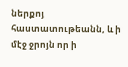ներքոյ հաստատութեանն, և ի մէջ ջրոյն որ ի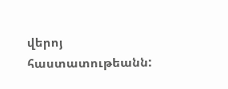վերոյ հաստատութեանն: